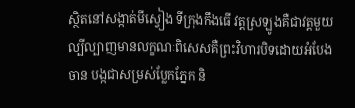ស្ថិតនៅសង្កាត់មីស្វៀង ទីក្រុងកឹងធើ វត្តស្រឡូងគឺជាវត្តមួយល្បីល្បាញមានលក្ខណៈពិសេសគឺព្រះវិហារបិទដោយអំបែងចាន បង្កជាសម្រស់ប្លែកភ្នែក និ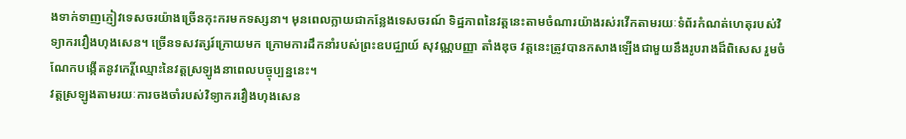ងទាក់ទាញភ្ញៀវទេសចរយ៉ាងច្រើនកុះករមកទស្សនា។ មុនពេលក្លាយជាកន្លែងទេសចរណ៍ ទិដ្ឋភាពនៃវត្តនេះតាមចំណារយ៉ាងរស់រវើកតាមរយៈទំព័រកំណត់ហេតុរបស់វិទ្យាករវឿងហុងសេន។ ច្រើនទសវត្សរ៍ក្រោយមក ក្រោមការដឹកនាំរបស់ព្រះឧបជ្ឈាយ៍ សុវណ្ណបញ្ញា តាំងឌុច វត្តនេះត្រូវបានកសាងឡើងជាមួយនឹងរូបរាងដ៏ពិសេស រួមចំណែកបង្កើតនូវកេរ្តិ៍ឈ្មោះនៃវត្តស្រឡូងនាពេលបច្ចុប្បន្ននេះ។
វត្តស្រឡូងតាមរយៈការចងចាំរបស់វិទ្យាករវឿងហុងសេន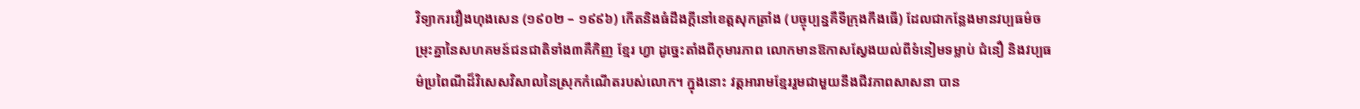វិទ្យាករវឿងហុងសេន (១៩០២ – ១៩៩៦) កើតនិងធំដឹងក្តីនៅខេត្តសុកត្រាំង (បច្ចុប្បន្នគឺទីក្រុងកឹងធើ) ដែលជាកន្លែងមានវប្បធម៌ចម្រុះគ្នានៃសហគមន៍ជនជាតិទាំង៣គឺកិញ ខ្មែរ ហ្វា ដូច្នេះតាំងពីកុមារភាព លោកមានឱកាសស្វែងយល់ពីទំនៀមទម្លាប់ ជំនឿ និងវប្បធម៌ប្រពៃណីដ៏វិសេសវិសាលនៃស្រុកកំណើតរបស់លោក។ ក្នុងនោះ វត្តអារាមខ្មែររួមជាមួយនឹងជីវភាពសាសនា បាន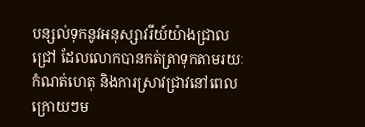បន្សល់ទុកនូវអនុស្សាវរីយ៍យ៉ាងជ្រាលជ្រៅ ដែលលោកបានកត់ត្រាទុកតាមរយៈកំណត់ហេតុ និងការស្រាវជ្រាវនៅពេលក្រោយៗម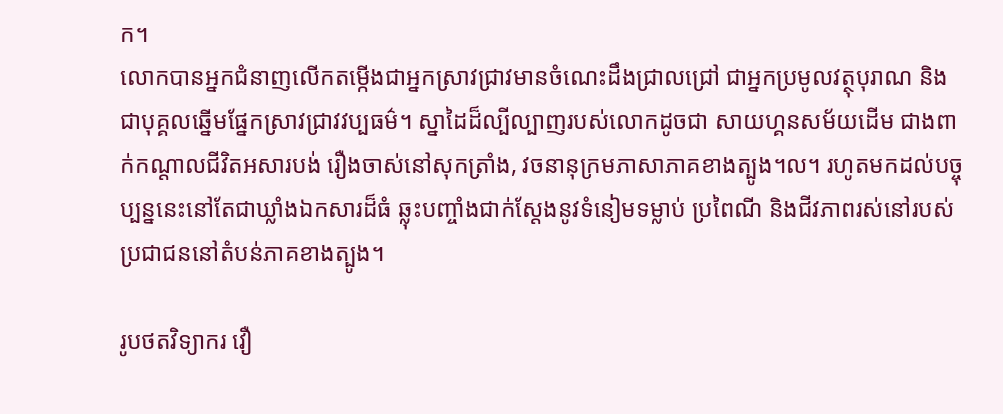ក។
លោកបានអ្នកជំនាញលើកតម្កើងជាអ្នកស្រាវជ្រាវមានចំណេះដឹងជ្រាលជ្រៅ ជាអ្នកប្រមូលវត្ថុបុរាណ និងជាបុគ្គលឆ្នើមផ្នែកស្រាវជ្រាវវប្បធម៌។ ស្នាដៃដ៏ល្បីល្បាញរបស់លោកដូចជា សាយហ្គនសម័យដើម ជាងពាក់កណ្តាលជីវិតអសារបង់ រឿងចាស់នៅសុកត្រាំង, វចនានុក្រមភាសាភាគខាងត្បូង។ល។ រហូតមកដល់បច្ចុប្បន្ននេះនៅតែជាឃ្លាំងឯកសារដ៏ធំ ឆ្លុះបញ្ចាំងជាក់ស្តែងនូវទំនៀមទម្លាប់ ប្រពៃណី និងជីវភាពរស់នៅរបស់ប្រជាជននៅតំបន់ភាគខាងត្បូង។

រូបថតវិទ្យាករ វឿ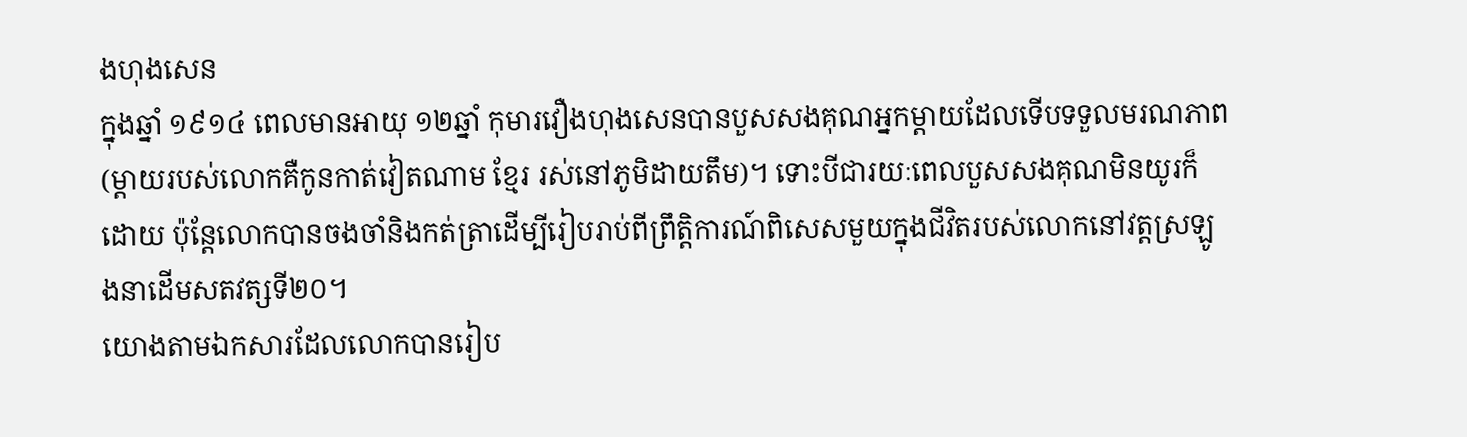ងហុងសេន
ក្នុងឆ្នាំ ១៩១៤ ពេលមានអាយុ ១២ឆ្នាំ កុមារវឿងហុងសេនបានបួសសងគុណអ្នកម្តាយដែលទើបទទួលមរណភាព (ម្តាយរបស់លោកគឺកូនកាត់វៀតណាម ខ្មែរ រស់នៅភូមិដាយតឹម)។ ទោះបីជារយៈពេលបួសសងគុណមិនយូរក៏ដោយ ប៉ុន្តែលោកបានចងចាំនិងកត់ត្រាដើម្បីរៀបរាប់ពីព្រឹត្តិការណ៍ពិសេសមួយក្នុងជីវិតរបស់លោកនៅវត្តស្រឡូងនាដើមសតវត្សទី២០។
យោងតាមឯកសារដែលលោកបានរៀប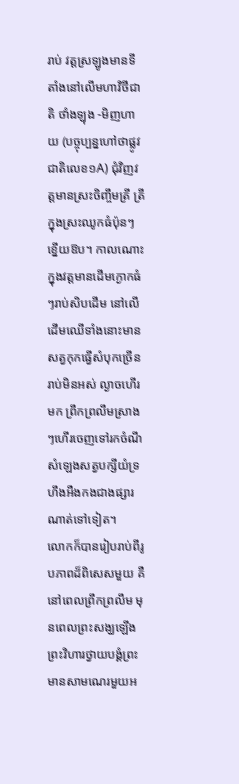រាប់ វត្តស្រឡូងមានទីតាំងនៅលើមហាវិថីជាតិ ថាំងឡុង -មិញហាយ (បច្ចុប្បន្នហៅថាផ្លូវជាតិលេខ១A) ជុំវិញវត្តមានស្រះចិញ្ចឹមត្រី ត្រីក្នុងស្រះឈូកធំប៉ុនៗខ្នើយឱប។ កាលណោះ ក្នុងវត្តមានដើមក្ងោកធំៗរាប់សិបដើម នៅលើដើមឈើទាំងនោះមានសត្វកុកធ្វើសំបុកច្រើនរាប់មិនអស់ ល្ងាចហើរមក ព្រឹកព្រលឹមស្រាងៗហើរចេញទៅរកចំណី សំឡេងសត្វបក្សីយំទ្រហឹងអឺងកងជាងផ្សារណាត់ទៅទៀត។
លោកក៏បានរៀបរាប់ពីរូបភាពដ៏ពិសេសមួយ គឺនៅពេលព្រឹកព្រលឹម មុនពេលព្រះសង្ឃឡើងព្រះវិហារថ្វាយបង្គំព្រះ មានសាមណេរមួយអ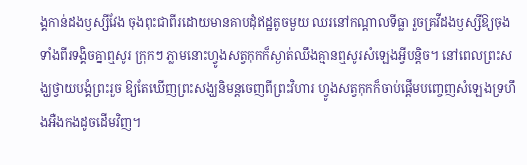ង្គកាន់ដងឫស្សីវែង ចុងពុះជាពីរដោយមានគាបដុំឥដ្ឋតូចមួយ ឈរនៅកណ្តាលទីធ្លា រួចគ្រវីដងឫស្សីឱ្យចុងទាំងពីរទង្គិចគ្នាឮសូរ ក្រុកៗ ភ្លាមនោះហ្វូងសត្វកុកក៏ស្ងាត់ឈឹងគ្មានឮសូរសំឡេងអ្វីបន្តិច។ នៅពេលព្រះសង្ឃថ្វាយបង្គំព្រះរួច ឱ្យតែឃើញព្រះសង្ឃនិមន្តចេញពីព្រះវិហារ ហ្វូងសត្វកុកក៏ចាប់ផ្តើមបញ្ចេញសំឡេងទ្រហឹងអឺងកងដូចដើមវិញ។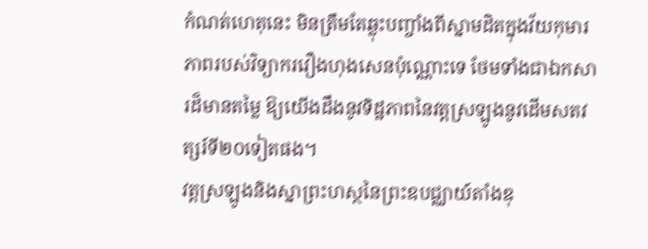កំណត់ហេតុនេះ មិនត្រឹមតែឆ្លុះបញ្ចាំងពីស្នាមដិតក្នុងវ័យកុមារភាពរបស់វិទ្យាករវឿងហុងសេនប៉ុណ្ណោះទេ ថែមទាំងជាឯកសារដ៏មានតម្លៃ ឱ្យយើងដឹងនូវទិដ្ឋភាពនៃវត្តស្រឡូងនូវដើមសតវត្សរ៍ទី២០ទៀតផង។
វត្តស្រឡូងនិងស្នាព្រះហស្ថនៃព្រះឧបជ្ឈាយ៍តាំងឌុ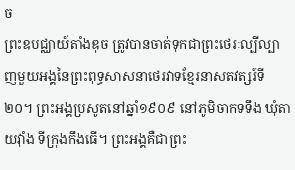ច
ព្រះឧបជ្ឈាយ៍តាំងឌុច ត្រូវបានចាត់ទុកជាព្រះថេរៈល្បីល្បាញមួយអង្គនៃព្រះពុទ្ធសាសនាថេរវាទខ្មែរនាសតវត្សរ៍ទី២០។ ព្រះអង្គប្រសូតនៅឆ្នាំ១៩០៩ នៅភូមិចាកទទឹង ឃុំតាយវ៉ាំង ទីក្រុងកឹងធើ។ ព្រះអង្គគឺជាព្រះ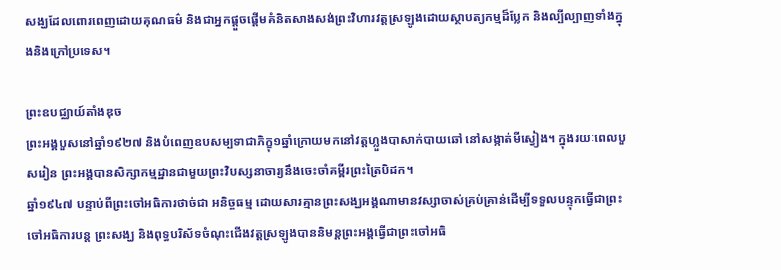សង្ឃដែលពោរពេញដោយគុណធម៌ និងជាអ្នកផ្តួចផ្តើមគំនិតសាងសង់ព្រះវិហារវត្តស្រឡូងដោយស្ថាបត្យកម្មដ៏ប្លែក និងល្បីល្បាញទាំងក្នុងនិងក្រៅប្រទេស។

ព្រះឧបជ្ឈាយ៍តាំងឌុច
ព្រះអង្គបួសនៅឆ្នាំ១៩២៧ និងបំពេញឧបសម្បទាជាភិក្ខុ១ឆ្នាំក្រោយមកនៅវត្តហ្លួងបាសាក់បាយឆៅ នៅសង្កាត់មីស្វៀង។ ក្នុងរយៈពេលបួសរៀន ព្រះអង្គបានសិក្សាកម្មដ្ឋានជាមួយព្រះវិបស្សនាចារ្យនឹងចេះចាំគម្ពីរព្រះត្រៃបិដក។
ឆ្នាំ១៩៤៧ បន្ទាប់ពីព្រះចៅអធិការថាច់ជា អនិច្ចធម្ម ដោយសារគ្មានព្រះសង្ឃអង្គណាមានវស្សាចាស់គ្រប់គ្រាន់ដើម្បីទទួលបន្ទុកធ្វើជាព្រះចៅអធិការបន្ត ព្រះសង្ឃ និងពុទ្ធបរិស័ទចំណុះជើងវត្តស្រឡូងបាននិមន្តព្រះអង្គធ្វើជាព្រះចៅអធិ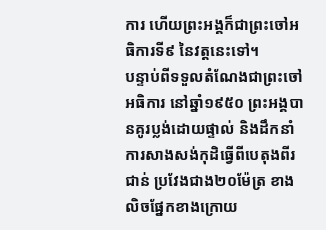ការ ហើយព្រះអង្គក៏ជាព្រះចៅអធិការទី៩ នៃវត្តនេះទៅ។
បន្ទាប់ពីទទួលតំណែងជាព្រះចៅអធិការ នៅឆ្នាំ១៩៥០ ព្រះអង្គបានគូរប្លង់ដោយផ្ទាល់ និងដឹកនាំការសាងសង់កុដិធ្វើពីបេតុងពីរជាន់ ប្រវែងជាង២០ម៉ែត្រ ខាងលិចផ្នែកខាងក្រោយ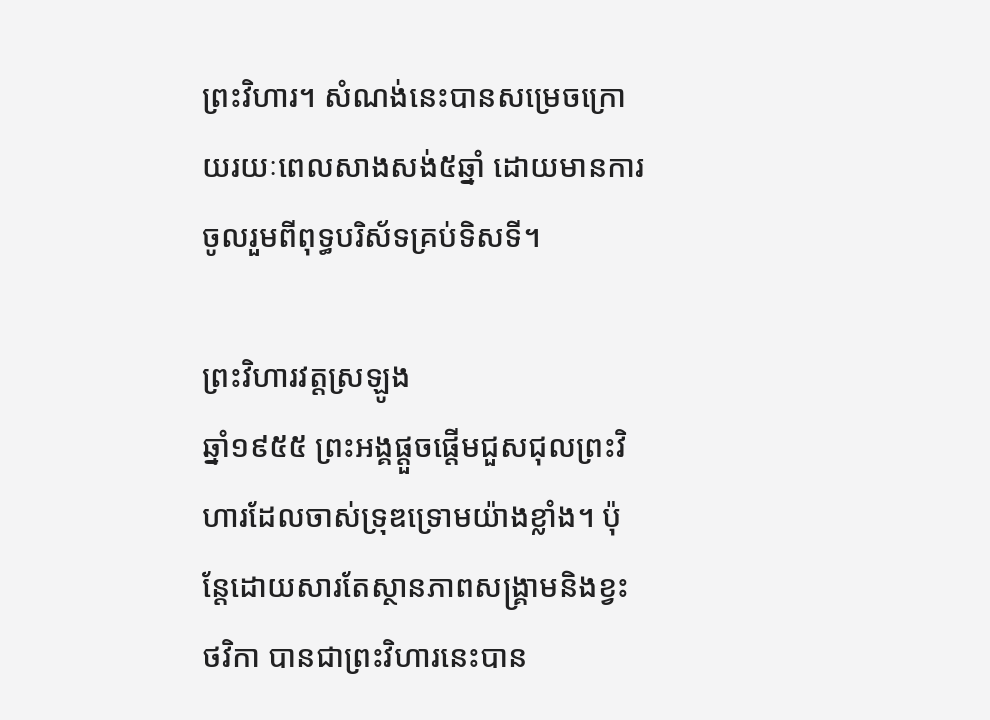ព្រះវិហារ។ សំណង់នេះបានសម្រេចក្រោយរយៈពេលសាងសង់៥ឆ្នាំ ដោយមានការចូលរួមពីពុទ្ធបរិស័ទគ្រប់ទិសទី។

ព្រះវិហារវត្តស្រឡូង
ឆ្នាំ១៩៥៥ ព្រះអង្គផ្តួចផ្តើមជួសជុលព្រះវិហារដែលចាស់ទ្រុឌទ្រោមយ៉ាងខ្លាំង។ ប៉ុន្តែដោយសារតែស្ថានភាពសង្គ្រាមនិងខ្វះថវិកា បានជាព្រះវិហារនេះបាន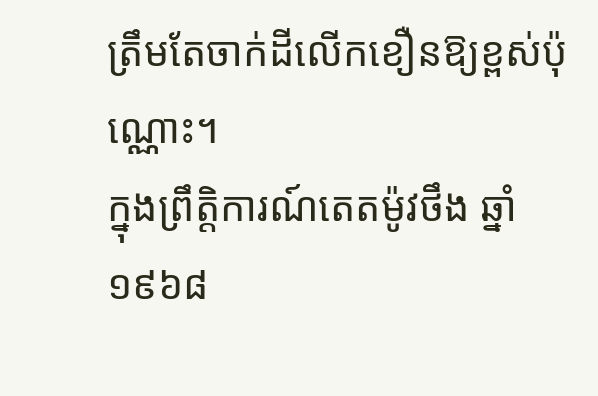ត្រឹមតែចាក់ដីលើកខឿនឱ្យខ្ពស់ប៉ុណ្ណោះ។
ក្នុងព្រឹត្តិការណ៍តេតម៉ូវថឹង ឆ្នាំ១៩៦៨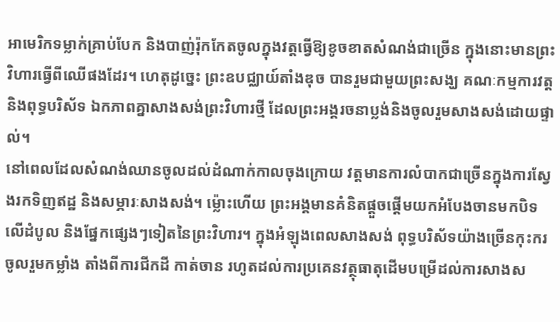អាមេរិកទម្លាក់គ្រាប់បែក និងបាញ់រ៉ុកកែតចូលក្នុងវត្តធ្វើឱ្យខូចខាតសំណង់ជាច្រើន ក្នុងនោះមានព្រះវិហារធ្វើពីឈើផងដែរ។ ហេតុដូច្នេះ ព្រះឧបជ្ឈាយ៍តាំងឌុច បានរួមជាមួយព្រះសង្ឃ គណៈកម្មការវត្ត និងពុទ្ធបរិស័ទ ឯកភាពគ្នាសាងសង់ព្រះវិហារថ្មី ដែលព្រះអង្គរចនាប្លង់និងចូលរួមសាងសង់ដោយផ្ទាល់។
នៅពេលដែលសំណង់ឈានចូលដល់ដំណាក់កាលចុងក្រោយ វត្តមានការលំបាកជាច្រើនក្នុងការស្វែងរកទិញឥដ្ឋ និងសម្ភារៈសាងសង់។ ម៉្លោះហើយ ព្រះអង្គមានគំនិតផ្តួចផ្តើមយកអំបែងចានមកបិទលើដំបូល និងផ្នែកផ្សេងៗទៀតនៃព្រះវិហារ។ ក្នុងអំឡុងពេលសាងសង់ ពុទ្ធបរិស័ទយ៉ាងច្រើនកុះករចូលរួមកម្លាំង តាំងពីការជីកដី កាត់ចាន រហូតដល់ការប្រគេនវត្ថុធាតុដើមបម្រើដល់ការសាងស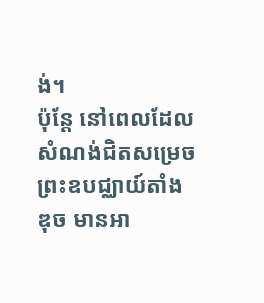ង់។
ប៉ុន្តែ នៅពេលដែលសំណង់ជិតសម្រេច ព្រះឧបជ្ឈាយ៍តាំងឌុច មានអា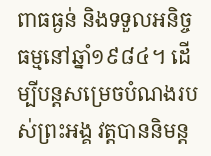ពាធធ្ងន់ និងទទួលអនិច្ចធម្មនៅឆ្នាំ១៩៨៤។ ដើម្បីបន្តសម្រេចបំណងរបស់ព្រះអង្គ វត្តបាននិមន្ត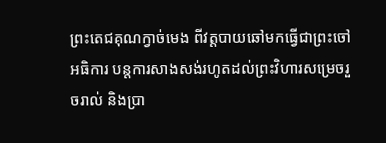ព្រះតេជគុណក្វាច់មេង ពីវត្តបាយឆៅមកធ្វើជាព្រះចៅអធិការ បន្តការសាងសង់រហូតដល់ព្រះវិហារសម្រេចរួចរាល់ និងប្រា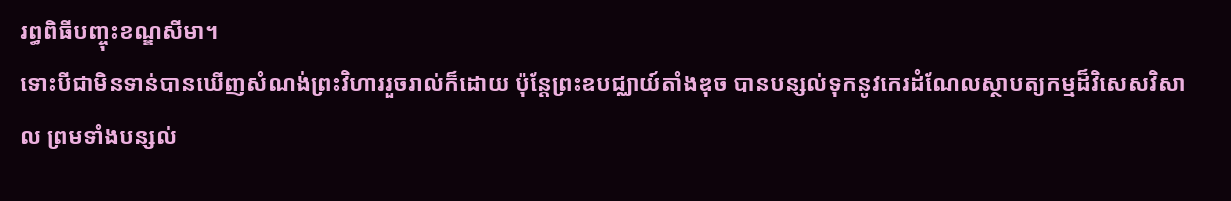រព្ធពិធីបញ្ចុះខណ្ឌសីមា។
ទោះបីជាមិនទាន់បានឃើញសំណង់ព្រះវិហាររួចរាល់ក៏ដោយ ប៉ុន្តែព្រះឧបជ្ឈាយ៍តាំងឌុច បានបន្សល់ទុកនូវកេរដំណែលស្ថាបត្យកម្មដ៏វិសេសវិសាល ព្រមទាំងបន្សល់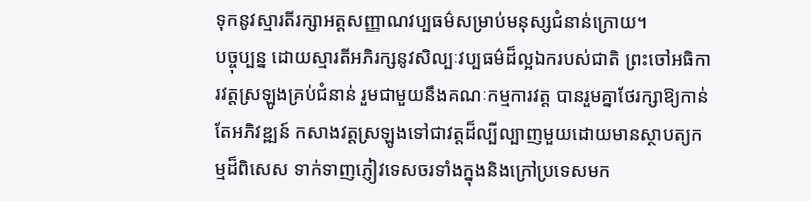ទុកនូវស្មារតីរក្សាអត្តសញ្ញាណវប្បធម៌សម្រាប់មនុស្សជំនាន់ក្រោយ។
បច្ចុប្បន្ន ដោយស្មារតីអភិរក្សនូវសិល្បៈវប្បធម៌ដ៏ល្អឯករបស់ជាតិ ព្រះចៅអធិការវត្តស្រឡូងគ្រប់ជំនាន់ រួមជាមួយនឹងគណៈកម្មការវត្ត បានរួមគ្នាថែរក្សាឱ្យកាន់តែអភិវឌ្ឍន៍ កសាងវត្តស្រឡូងទៅជាវត្តដ៏ល្បីល្បាញមួយដោយមានស្ថាបត្យកម្មដ៏ពិសេស ទាក់ទាញភ្ញៀវទេសចរទាំងក្នុងនិងក្រៅប្រទេសមក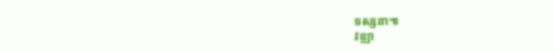ទស្សនា៕
វឌ្ឍា